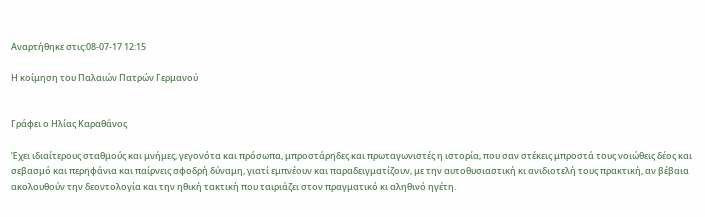Αναρτήθηκε στις:08-07-17 12:15

Η κοίμηση του Παλαιών Πατρών Γερμανού


Γράφει ο Ηλίας Καραθάνος

Έχει ιδιαίτερους σταθμούς και μνήμες, γεγονότα και πρόσωπα, μπροστάρηδες και πρωταγωνιστές η ιστορία, που σαν στέκεις μπροστά τους νοιώθεις δέος και σεβασμό και περηφάνια και παίρνεις σφοδρή δύναμη, γιατί εμπνέουν και παραδειγματίζουν, με την αυτοθυσιαστική κι ανιδιοτελή τους πρακτική, αν βέβαια ακολουθούν την δεοντολογία και την ηθική τακτική που ταιριάζει στον πραγματικό κι αληθινό ηγέτη.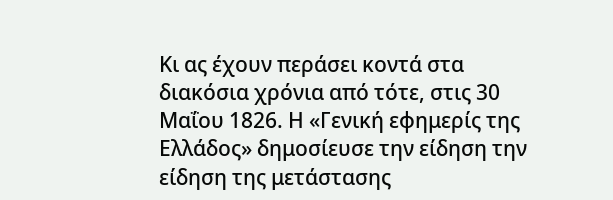Κι ας έχουν περάσει κοντά στα διακόσια χρόνια από τότε, στις 30 Μαΐου 1826. Η «Γενική εφημερίς της Ελλάδος» δημοσίευσε την είδηση την είδηση της μετάστασης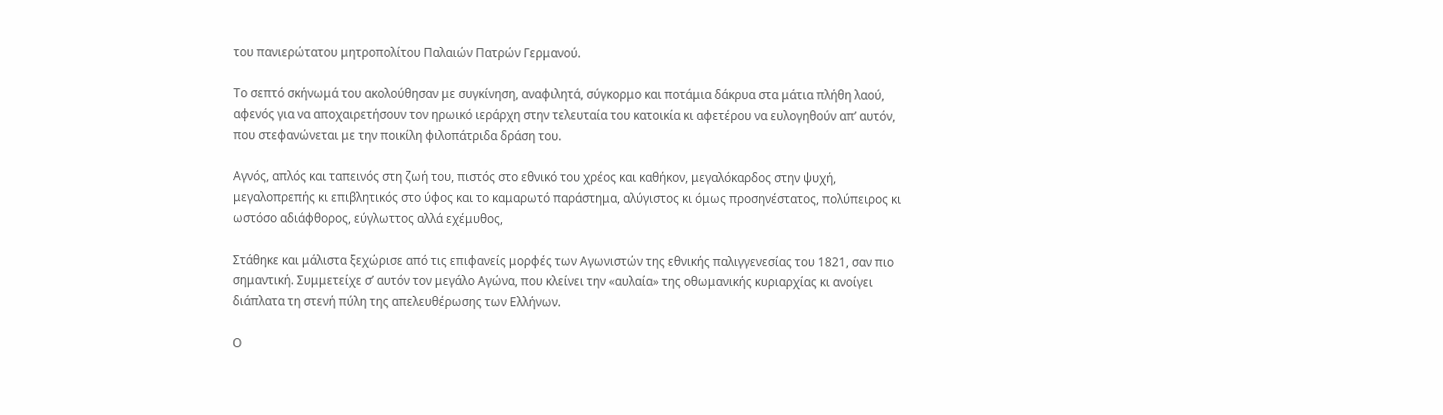του πανιερώτατου μητροπολίτου Παλαιών Πατρών Γερμανού.

Το σεπτό σκήνωμά του ακολούθησαν με συγκίνηση, αναφιλητά, σύγκορμο και ποτάμια δάκρυα στα μάτια πλήθη λαού, αφενός για να αποχαιρετήσουν τον ηρωικό ιεράρχη στην τελευταία του κατοικία κι αφετέρου να ευλογηθούν απ’ αυτόν, που στεφανώνεται με την ποικίλη φιλοπάτριδα δράση του.

Αγνός, απλός και ταπεινός στη ζωή του, πιστός στο εθνικό του χρέος και καθήκον, μεγαλόκαρδος στην ψυχή, μεγαλοπρεπής κι επιβλητικός στο ύφος και το καμαρωτό παράστημα, αλύγιστος κι όμως προσηνέστατος, πολύπειρος κι ωστόσο αδιάφθορος, εύγλωττος αλλά εχέμυθος,

Στάθηκε και μάλιστα ξεχώρισε από τις επιφανείς μορφές των Αγωνιστών της εθνικής παλιγγενεσίας του 1821, σαν πιο σημαντική. Συμμετείχε σ’ αυτόν τον μεγάλο Αγώνα, που κλείνει την «αυλαία» της οθωμανικής κυριαρχίας κι ανοίγει διάπλατα τη στενή πύλη της απελευθέρωσης των Ελλήνων.

Ο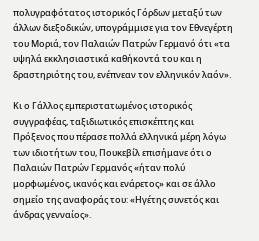πολυγραφότατος ιστορικός Γόρδων μεταξύ των άλλων διεξοδικών, υπογράμμισε για τον Εθνεγέρτη του Μοριά, τον Παλαιών Πατρών Γερμανό ότι «τα υψηλά εκκλησιαστικά καθήκοντά του και η δραστηριότης του, ενέπνεαν τον ελληνικόν λαόν».

Κι ο Γάλλος εμπεριστατωμένος ιστορικός συγγραφέας, ταξιδιωτικός επισκέπτης και Πρόξενος που πέρασε πολλά ελληνικά μέρη λόγω των ιδιοτήτων του, Πουκεβίλ επισήμανε ότι ο Παλαιών Πατρών Γερμανός «ήταν πολύ μορφωμένος, ικανός και ενάρετος» και σε άλλο σημείο της αναφοράς του: «Ηγέτης συνετός και άνδρας γενναίος».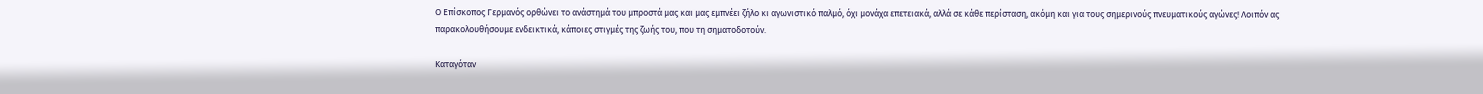Ο Επίσκοπος Γερμανός ορθώνει το ανάστημά του μπροστά μας και μας εμπνέει ζήλο κι αγωνιστικό παλμό, όχι μονάχα επετειακά, αλλά σε κάθε περίσταση, ακόμη και για τους σημερινούς πνευματικούς αγώνες! Λοιπόν ας παρακολουθήσουμε ενδεικτικά, κάποιες στιγμές της ζωής του, που τη σηματοδοτούν.

Καταγόταν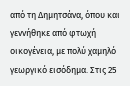από τη Δημητσάνα, όπου και γεννήθηκε από φτωχή οικογένεια, με πολύ χαμηλό γεωργικό εισόδημα. Στις 25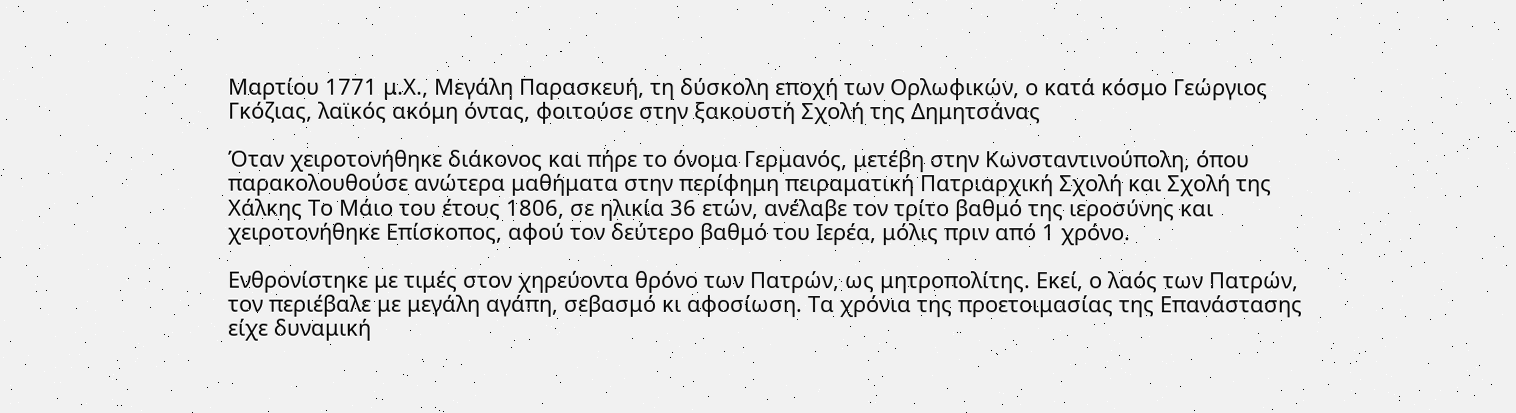Μαρτίου 1771 μ.Χ., Μεγάλη Παρασκευή, τη δύσκολη εποχή των Ορλωφικών, ο κατά κόσμο Γεώργιος Γκόζιας, λαϊκός ακόμη όντας, φοιτούσε στην ξακουστή Σχολή της Δημητσάνας

Όταν χειροτονήθηκε διάκονος και πήρε το όνομα Γερμανός, μετέβη στην Κωνσταντινούπολη, όπου παρακολουθούσε ανώτερα μαθήματα στην περίφημη πειραματική Πατριαρχική Σχολή και Σχολή της Χάλκης Το Μάιο του έτους 1806, σε ηλικία 36 ετών, ανέλαβε τον τρίτο βαθμό της ιεροσύνης και χειροτονήθηκε Επίσκοπος, αφού τον δεύτερο βαθμό του Ιερέα, μόλις πριν από 1 χρόνο.

Ενθρονίστηκε με τιμές στον χηρεύοντα θρόνο των Πατρών, ως μητροπολίτης. Εκεί, ο λαός των Πατρών, τον περιέβαλε με μεγάλη αγάπη, σεβασμό κι αφοσίωση. Τα χρόνια της προετοιμασίας της Επανάστασης είχε δυναμική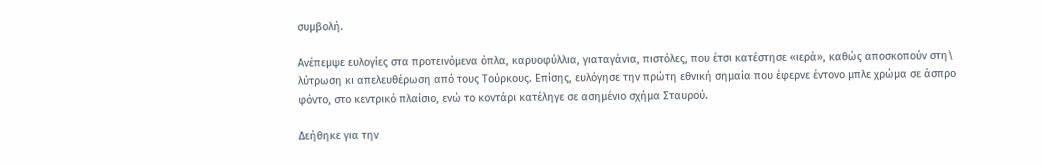συμβολή.

Ανέπεμψε ευλογίες στα προτεινόμενα όπλα, καρυοφύλλια, γιαταγάνια, πιστόλες, που έτσι κατέστησε «ιερά», καθώς αποσκοπούν στη\ λύτρωση κι απελευθέρωση από τους Τούρκους. Επίσης, ευλόγησε την πρώτη εθνική σημαία που έφερνε έντονο μπλε χρώμα σε άσπρο φόντο, στο κεντρικό πλαίσιο, ενώ το κοντάρι κατέληγε σε ασημένιο σχήμα Σταυρού.

Δεήθηκε για την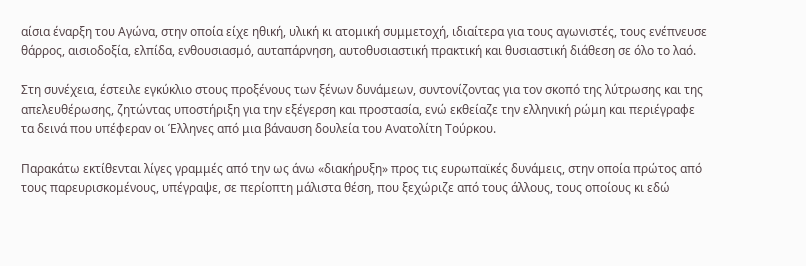αίσια έναρξη του Αγώνα, στην οποία είχε ηθική, υλική κι ατομική συμμετοχή, ιδιαίτερα για τους αγωνιστές, τους ενέπνευσε θάρρος, αισιοδοξία, ελπίδα, ενθουσιασμό, αυταπάρνηση, αυτοθυσιαστική πρακτική και θυσιαστική διάθεση σε όλο το λαό.

Στη συνέχεια, έστειλε εγκύκλιο στους προξένους των ξένων δυνάμεων, συντονίζοντας για τον σκοπό της λύτρωσης και της απελευθέρωσης, ζητώντας υποστήριξη για την εξέγερση και προστασία, ενώ εκθείαζε την ελληνική ρώμη και περιέγραφε τα δεινά που υπέφεραν οι Έλληνες από μια βάναυση δουλεία του Ανατολίτη Τούρκου.

Παρακάτω εκτίθενται λίγες γραμμές από την ως άνω «διακήρυξη» προς τις ευρωπαϊκές δυνάμεις, στην οποία πρώτος από τους παρευρισκομένους, υπέγραψε, σε περίοπτη μάλιστα θέση, που ξεχώριζε από τους άλλους, τους οποίους κι εδώ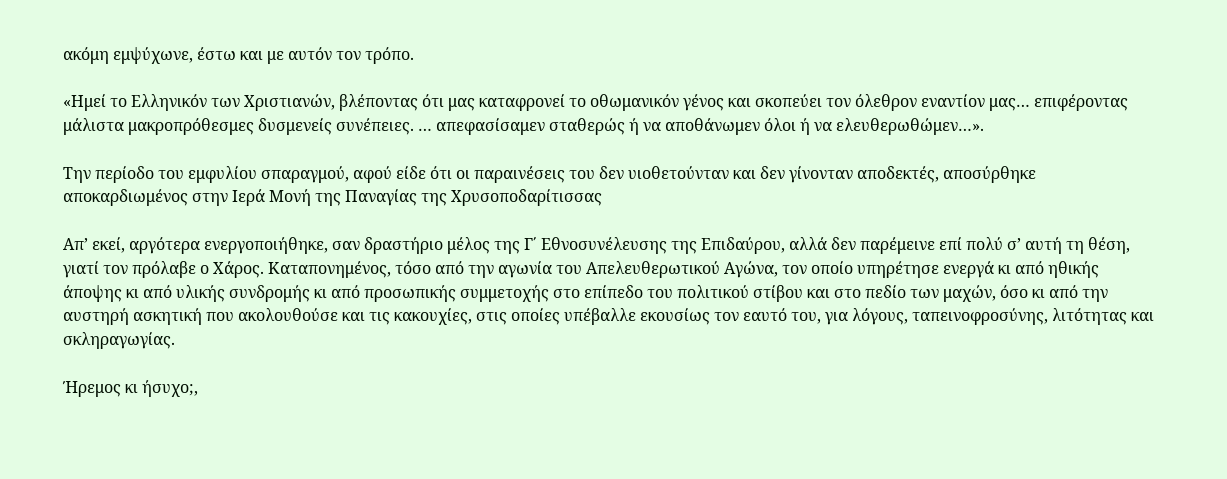ακόμη εμψύχωνε, έστω και με αυτόν τον τρόπο.

«Ημεί το Ελληνικόν των Χριστιανών, βλέποντας ότι μας καταφρονεί το οθωμανικόν γένος και σκοπεύει τον όλεθρον εναντίον μας… επιφέροντας μάλιστα μακροπρόθεσμες δυσμενείς συνέπειες. … απεφασίσαμεν σταθερώς ή να αποθάνωμεν όλοι ή να ελευθερωθώμεν…».

Την περίοδο του εμφυλίου σπαραγμού, αφού είδε ότι οι παραινέσεις του δεν υιοθετούνταν και δεν γίνονταν αποδεκτές, αποσύρθηκε αποκαρδιωμένος στην Ιερά Μονή της Παναγίας της Χρυσοποδαρίτισσας

Απ’ εκεί, αργότερα ενεργοποιήθηκε, σαν δραστήριο μέλος της Γ΄ Εθνοσυνέλευσης της Επιδαύρου, αλλά δεν παρέμεινε επί πολύ σ’ αυτή τη θέση, γιατί τον πρόλαβε ο Χάρος. Καταπονημένος, τόσο από την αγωνία του Απελευθερωτικού Αγώνα, τον οποίο υπηρέτησε ενεργά κι από ηθικής άποψης κι από υλικής συνδρομής κι από προσωπικής συμμετοχής στο επίπεδο του πολιτικού στίβου και στο πεδίο των μαχών, όσο κι από την αυστηρή ασκητική που ακολουθούσε και τις κακουχίες, στις οποίες υπέβαλλε εκουσίως τον εαυτό του, για λόγους, ταπεινοφροσύνης, λιτότητας και σκληραγωγίας.

Ήρεμος κι ήσυχο;,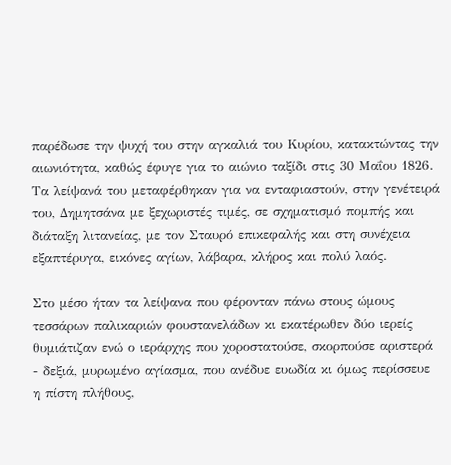παρέδωσε την ψυχή του στην αγκαλιά του Κυρίου, κατακτώντας την αιωνιότητα, καθώς έφυγε για το αιώνιο ταξίδι στις 30 Μαΐου 1826. Τα λείψανά του μεταφέρθηκαν για να ενταφιαστούν, στην γενέτειρά του, Δημητσάνα με ξεχωριστές τιμές, σε σχηματισμό πομπής και διάταξη λιτανείας, με τον Σταυρό επικεφαλής και στη συνέχεια εξαπτέρυγα, εικόνες αγίων, λάβαρα, κλήρος και πολύ λαός.

Στο μέσο ήταν τα λείψανα που φέρονταν πάνω στους ώμους τεσσάρων παλικαριών φουστανελάδων κι εκατέρωθεν δύο ιερείς θυμιάτιζαν ενώ ο ιεράρχης που χοροστατούσε, σκορπούσε αριστερά - δεξιά, μυρωμένο αγίασμα, που ανέδυε ευωδία κι όμως περίσσευε η πίστη πλήθους,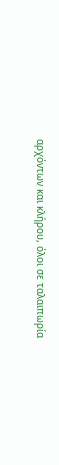αρχόντων και κλήρου, όλοι σε ταλαιπωρία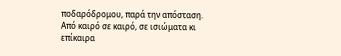ποδαρόδρομου, παρά την απόσταση. Από καιρό σε καιρό, σε ισιώματα κι επίκαιρα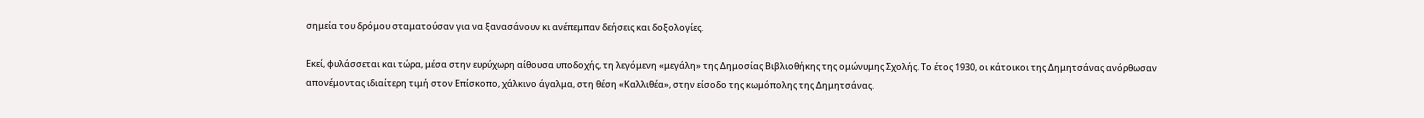σημεία του δρόμου σταματούσαν για να ξανασάνουν κι ανέπεμπαν δεήσεις και δοξολογίες.

Εκεί, φυλάσσεται και τώρα, μέσα στην ευρύχωρη αίθουσα υποδοχής, τη λεγόμενη «μεγάλη» της Δημοσίας Βιβλιοθήκης της ομώνυμης Σχολής. Το έτος 1930, οι κάτοικοι της Δημητσάνας ανόρθωσαν απονέμοντας ιδιαίτερη τιμή στον Επίσκοπο, χάλκινο άγαλμα, στη θέση «Καλλιθέα», στην είσοδο της κωμόπολης της Δημητσάνας.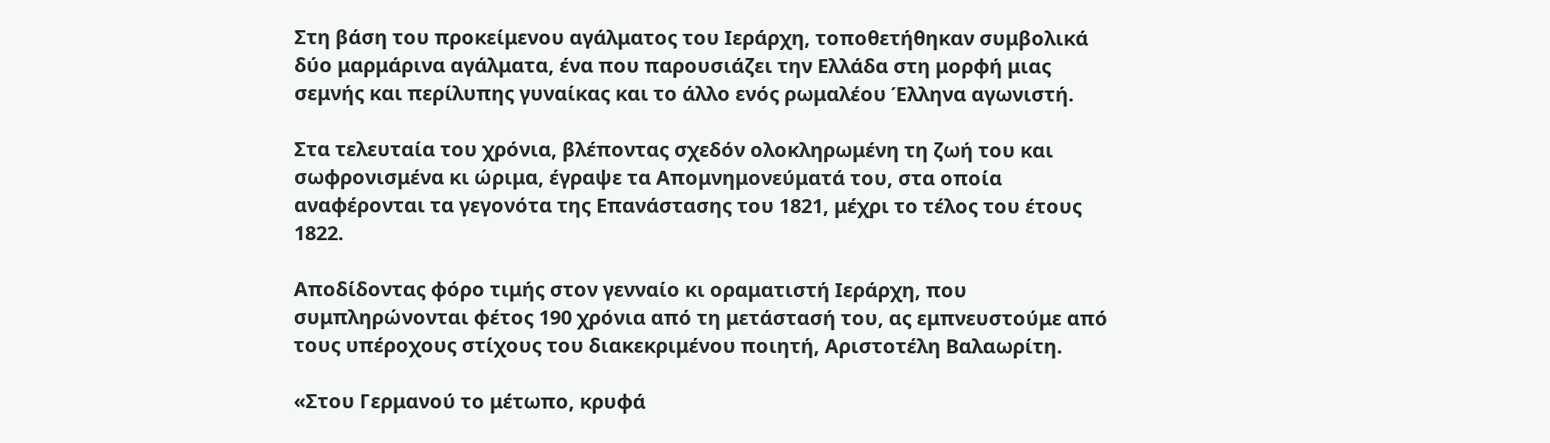Στη βάση του προκείμενου αγάλματος του Ιεράρχη, τοποθετήθηκαν συμβολικά δύο μαρμάρινα αγάλματα, ένα που παρουσιάζει την Ελλάδα στη μορφή μιας σεμνής και περίλυπης γυναίκας και το άλλο ενός ρωμαλέου Έλληνα αγωνιστή.

Στα τελευταία του χρόνια, βλέποντας σχεδόν ολοκληρωμένη τη ζωή του και σωφρονισμένα κι ώριμα, έγραψε τα Απομνημονεύματά του, στα οποία αναφέρονται τα γεγονότα της Επανάστασης του 1821, μέχρι το τέλος του έτους 1822.

Αποδίδοντας φόρο τιμής στον γενναίο κι οραματιστή Ιεράρχη, που συμπληρώνονται φέτος 190 χρόνια από τη μετάστασή του, ας εμπνευστούμε από τους υπέροχους στίχους του διακεκριμένου ποιητή, Αριστοτέλη Βαλαωρίτη.

«Στου Γερμανού το μέτωπο, κρυφά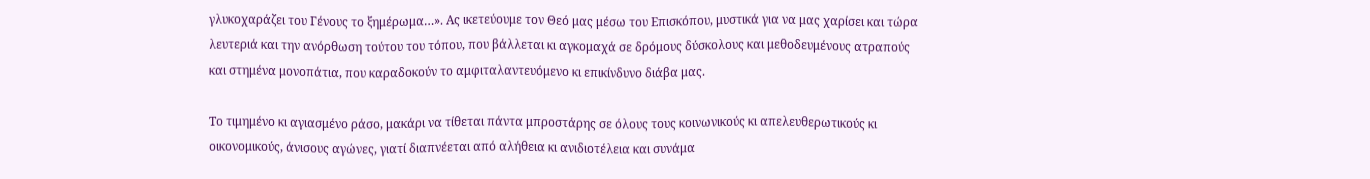γλυκοχαράζει του Γένους το ξημέρωμα…». Ας ικετεύουμε τον Θεό μας μέσω του Επισκόπου, μυστικά για να μας χαρίσει και τώρα λευτεριά και την ανόρθωση τούτου του τόπου, που βάλλεται κι αγκομαχά σε δρόμους δύσκολους και μεθοδευμένους ατραπούς και στημένα μονοπάτια, που καραδοκούν το αμφιταλαντευόμενο κι επικίνδυνο διάβα μας.

Το τιμημένο κι αγιασμένο ράσο, μακάρι να τίθεται πάντα μπροστάρης σε όλους τους κοινωνικούς κι απελευθερωτικούς κι οικονομικούς, άνισους αγώνες, γιατί διαπνέεται από αλήθεια κι ανιδιοτέλεια και συνάμα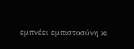εμπνέει εμπιστοσύνη κι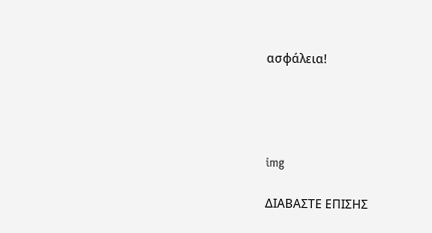ασφάλεια!




img

ΔΙΑΒΑΣΤΕ ΕΠΙΣΗΣ